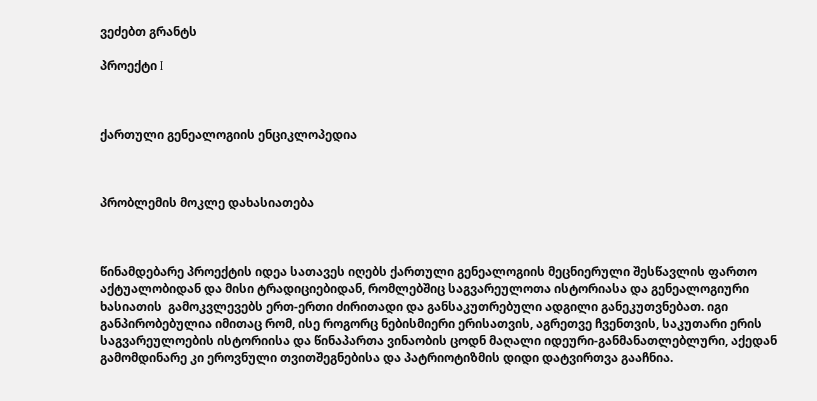ვეძებთ გრანტს

პროექტი I



ქართული გენეალოგიის ენციკლოპედია



პრობლემის მოკლე დახასიათება



წინამდებარე პროექტის იდეა სათავეს იღებს ქართული გენეალოგიის მეცნიერული შესწავლის ფართო აქტუალობიდან და მისი ტრადიციებიდან, რომლებშიც საგვარეულოთა ისტორიასა და გენეალოგიური ხასიათის  გამოკვლევებს ერთ-ერთი ძირითადი და განსაკუთრებული ადგილი განეკუთვნებათ. იგი განპირობებულია იმითაც რომ, ისე როგორც ნებისმიერი ერისათვის, აგრეთვე ჩვენთვის, საკუთარი ერის საგვარეულოების ისტორიისა და წინაპართა ვინაობის ცოდნ მაღალი იდეური-განმანათლებლური, აქედან გამომდინარე კი ეროვნული თვითშეგნებისა და პატრიოტიზმის დიდი დატვირთვა გააჩნია.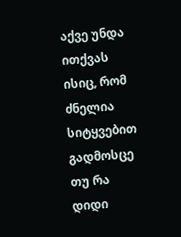აქვე უნდა ითქვას ისიც, რომ ძნელია სიტყვებით გადმოსცე თუ რა დიდი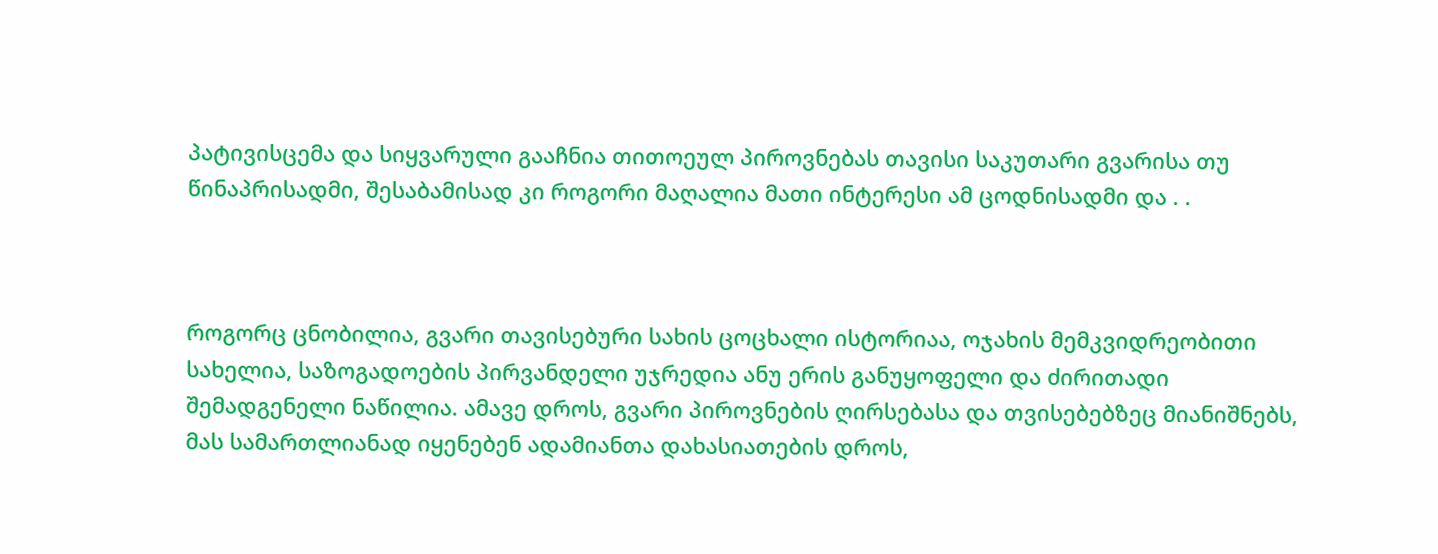პატივისცემა და სიყვარული გააჩნია თითოეულ პიროვნებას თავისი საკუთარი გვარისა თუ წინაპრისადმი, შესაბამისად კი როგორი მაღალია მათი ინტერესი ამ ცოდნისადმი და . .



როგორც ცნობილია, გვარი თავისებური სახის ცოცხალი ისტორიაა, ოჯახის მემკვიდრეობითი სახელია, საზოგადოების პირვანდელი უჯრედია ანუ ერის განუყოფელი და ძირითადი შემადგენელი ნაწილია. ამავე დროს, გვარი პიროვნების ღირსებასა და თვისებებზეც მიანიშნებს, მას სამართლიანად იყენებენ ადამიანთა დახასიათების დროს,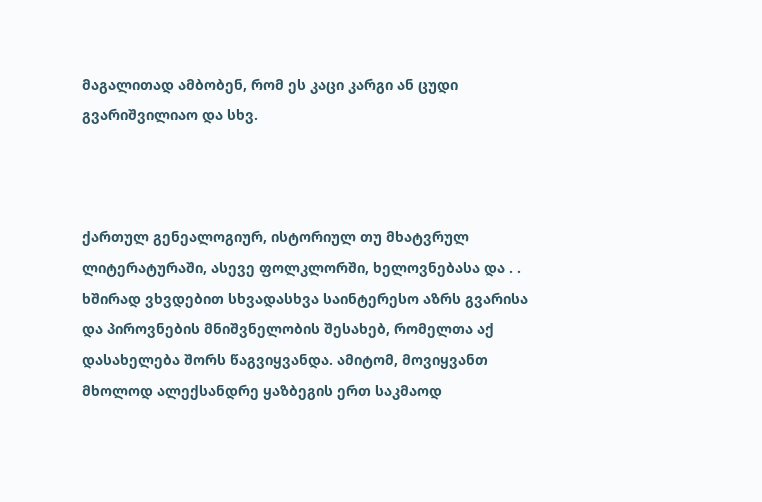მაგალითად ამბობენ, რომ ეს კაცი კარგი ან ცუდი გვარიშვილიაო და სხვ.



ქართულ გენეალოგიურ, ისტორიულ თუ მხატვრულ ლიტერატურაში, ასევე ფოლკლორში, ხელოვნებასა და . . ხშირად ვხვდებით სხვადასხვა საინტერესო აზრს გვარისა და პიროვნების მნიშვნელობის შესახებ, რომელთა აქ დასახელება შორს წაგვიყვანდა. ამიტომ, მოვიყვანთ მხოლოდ ალექსანდრე ყაზბეგის ერთ საკმაოდ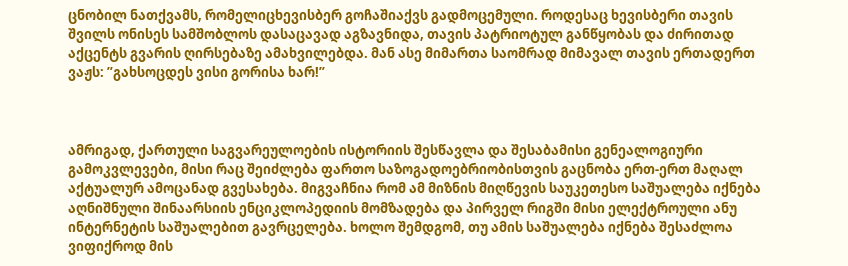ცნობილ ნათქვამს, რომელიცხევისბერ გოჩაშიაქვს გადმოცემული. როდესაც ხევისბერი თავის შვილს ონისეს სამშობლოს დასაცავად აგზავნიდა, თავის პატრიოტულ განწყობას და ძირითად აქცენტს გვარის ღირსებაზე ამახვილებდა. მან ასე მიმართა საომრად მიმავალ თავის ერთადერთ ვაჟს: ”გახსოცდეს ვისი გორისა ხარ!”



ამრიგად, ქართული საგვარეულოების ისტორიის შესწავლა და შესაბამისი გენეალოგიური გამოკვლევები, მისი რაც შეიძლება ფართო საზოგადოებრიობისთვის გაცნობა ერთ-ერთ მაღალ აქტუალურ ამოცანად გვესახება. მიგვაჩნია რომ ამ მიზნის მიღწევის საუკეთესო საშუალება იქნება აღნიშნული შინაარსიის ენციკლოპედიის მომზადება და პირველ რიგში მისი ელექტროული ანუ ინტერნეტის საშუალებით გავრცელება. ხოლო შემდგომ, თუ ამის საშუალება იქნება შესაძლოა ვიფიქროდ მის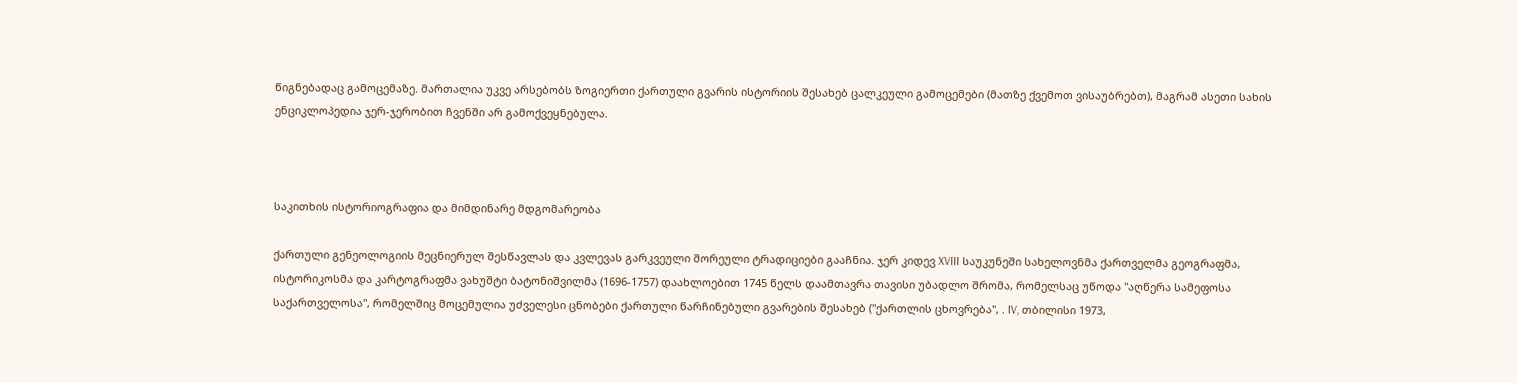წიგნებადაც გამოცემაზე. მართალია უკვე არსებობს ზოგიერთი ქართული გვარის ისტორიის შესახებ ცალკეული გამოცემები (მათზე ქვემოთ ვისაუბრებთ), მაგრამ ასეთი სახის ენციკლოპედია ჯერ-ჯერობით ჩვენში არ გამოქვეყნებულა.



საკითხის ისტორიოგრაფია და მიმდინარე მდგომარეობა

ქართული გენეოლოგიის მეცნიერულ შესწავლას და კვლევას გარკვეული შორეული ტრადიციები გააჩნია. ჯერ კიდევ XVIII საუკუნეში სახელოვნმა ქართველმა გეოგრაფმა, ისტორიკოსმა და კარტოგრაფმა ვახუშტი ბატონიშვილმა (1696-1757) დაახლოებით 1745 წელს დაამთავრა თავისი უბადლო შრომა, რომელსაც უწოდა "აღწერა სამეფოსა საქართველოსა", რომელშიც მოცემულია უძველესი ცნობები ქართული წარჩინებული გვარების შესახებ ("ქართლის ცხოვრება", . IV, თბილისი 1973,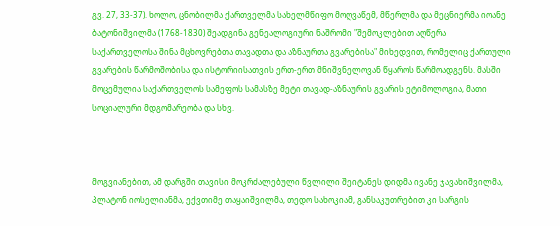გვ. 27, 33-37). ხოლო, ცნობილმა ქართველმა სახელმწიფო მოღვაწემ, მწერლმა და მეცნიერმა იოანე ბატონიშვილმა (1768-1830) შეადგინა გენეალოგიური ნაშრომი "შემოკლებით აღწერა საქართველოსა შინა მცხოვრებთა თავადთა და აზნაურთა გვარებისა" მიხედვით, რომელიც ქართული გვარების წარმოშობისა და ისტორიისათვის ერთ-ერთ მნიშვნელოვან წყაროს წარმოადგენს. მასში მოცემულია საქართველოს სამეფოს სამასზე მეტი თავად-აზნაურის გვარის ეტიმოლოგია, მათი სოციალური მდგომარეობა და სხვ.



მოგვიანებით, ამ დარგში თავისი მოკრძალებული წვლილი შეიტანეს დიდმა ივანე ჯავახიშვილმა, პლატონ იოსელიანმა, ექვთიმე თაყაიშვილმა, თედო სახოკიამ, განსაკუთრებით კი სარგის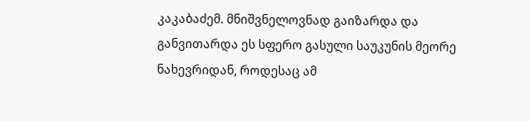კაკაბაძემ. მნიშვნელოვნად გაიზარდა და განვითარდა ეს სფერო გასული საუკუნის მეორე ნახევრიდან, როდესაც ამ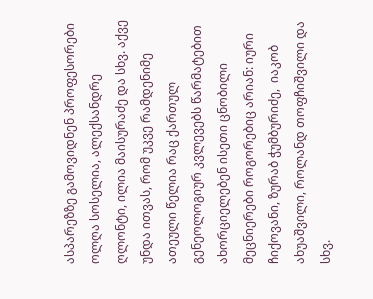ასპარეზზე გამოვიდნენ პროფესორები ოლღა სოსელია, ალექსანდრე ღლონტი, ილია მაისურაძე და სხვ. აქვე უნდა ითვას, რომ უკვე რამდენიმე ათეული წელია რაც ქართულ გენეოლოგიურ კვლევებს წარმატებით ახორციელებენ ისეთი ცნობილი მეცნიერები როგორებიც არიან: იური ჩიქოვანი, ზურაბ ჭუმბურიძე,  იაკობ ახუაშვილი, როლანდ თოფჩიშვილი და სხვ.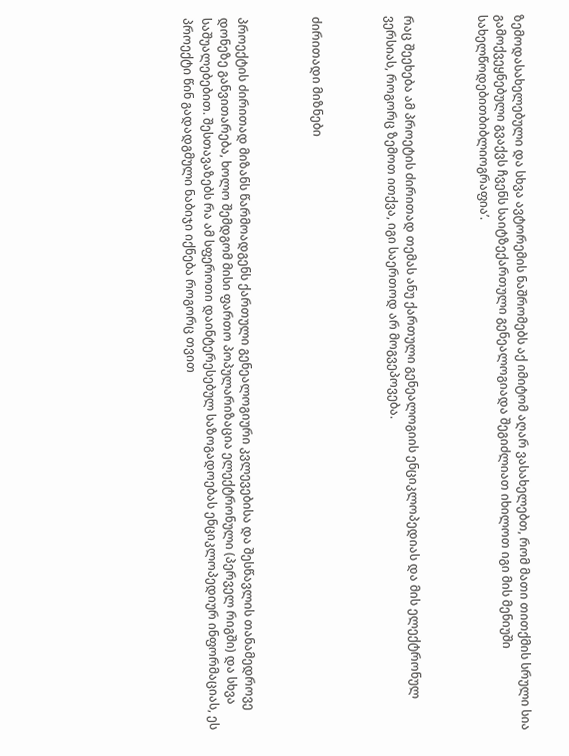ზემოდასახელებული და სხვა ავტორემის ნაშრომებს აქ იმიტომ აღარ ვასახელებთ, რომ მათი თითქმის სრული სია გამოქვეყნებული გვაქვს ჩვენს საიტზექართული გენეალოგიადა შეგიძლიათ იხილოთ იგი მის მენიუში სახელწოდებითბიბლიოგრაფია’.



რაც შეეხება ამ პროეტის ძირითად თემას ანუ ქართული გენეალოგიის ენციკლოპედიას და მის ელექტრონულ ვერსიას, როგორც ზემოთ ითქვა, იგი საერთოდ არ მოგვეპოვება.



ძირითადი მიზნები



პროექტის ძირითად მიზანს წარმოადგენს ქართული გენეალოგიური კვლევებისა და შესწავლის თანამედროვე დონეზე განვითარება, ხოლო შემდგომ მისი ფართო პოპულარიზაცია ელექტრონული (პერველ რიგში) და სხვა საშუალებებით. შესთავაზებს რა ამ სფეროთი დაინტერესებულ საზოგადოებას ენციკლოპედიურ ინფორმაციას, ეს პროექტი წინ გადადგმული ნაბიჯი იქნება როგორც თვით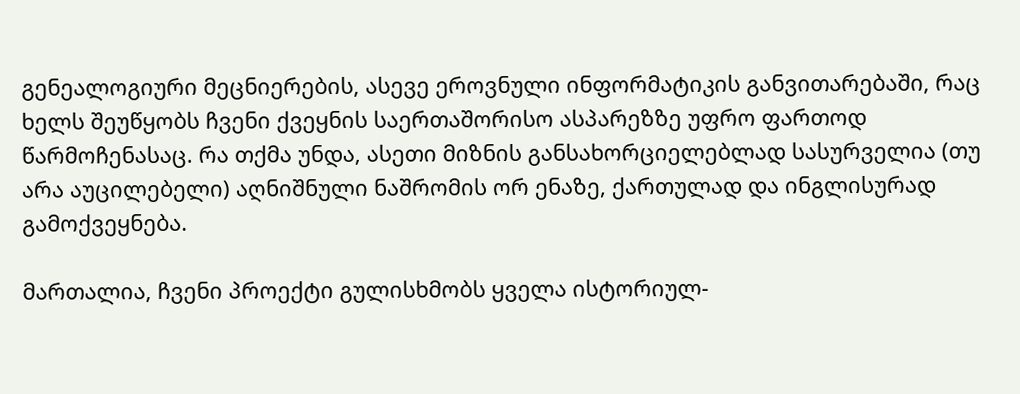გენეალოგიური მეცნიერების, ასევე ეროვნული ინფორმატიკის განვითარებაში, რაც ხელს შეუწყობს ჩვენი ქვეყნის საერთაშორისო ასპარეზზე უფრო ფართოდ წარმოჩენასაც. რა თქმა უნდა, ასეთი მიზნის განსახორციელებლად სასურველია (თუ არა აუცილებელი) აღნიშნული ნაშრომის ორ ენაზე, ქართულად და ინგლისურად გამოქვეყნება.

მართალია, ჩვენი პროექტი გულისხმობს ყველა ისტორიულ-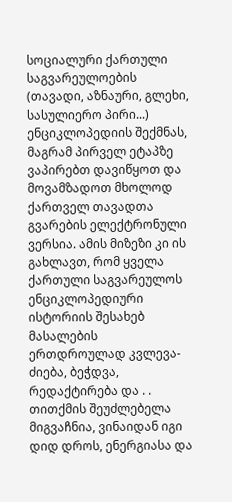სოციალური ქართული საგვარეულოების (თავადი, აზნაური, გლეხი, სასულიერო პირი...)  ენციკლოპედიის შექმნას, მაგრამ პირველ ეტაპზე ვაპირებთ დავიწყოთ და  მოვამზადოთ მხოლოდ ქართველ თავადთა გვარების ელექტრონული ვერსია. ამის მიზეზი კი ის გახლავთ, რომ ყველა ქართული საგვარეულოს ენციკლოპედიური ისტორიის შესახებ მასალების ერთდროულად კვლევა-ძიება, ბეჭდვა, რედაქტირება და . . თითქმის შეუძლებელა მიგვაჩნია, ვინაიდან იგი დიდ დროს, ენერგიასა და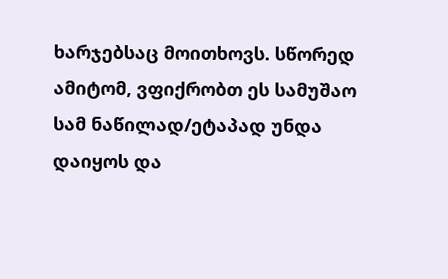ხარჯებსაც მოითხოვს. სწორედ ამიტომ, ვფიქრობთ ეს სამუშაო სამ ნაწილად/ეტაპად უნდა დაიყოს და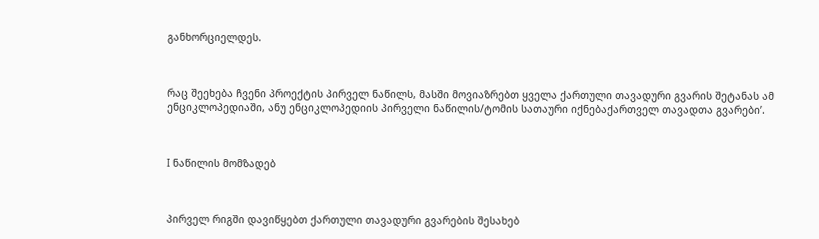განხორციელდეს.



რაც შეეხება ჩვენი პროექტის პირველ ნაწილს, მასში მოვიაზრებთ ყველა ქართული თავადური გვარის შეტანას ამ ენციკლოპედიაში, ანუ ენციკლოპედიის პირველი ნაწილის/ტომის სათაური იქნებაქართველ თავადთა გვარები’.



I ნაწილის მომზადებ



პირველ რიგში დავიწყებთ ქართული თავადური გვარების შესახებ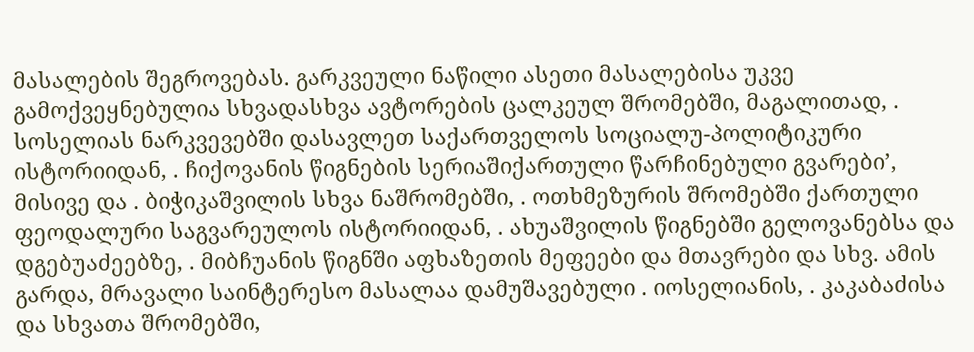მასალების შეგროვებას. გარკვეული ნაწილი ასეთი მასალებისა უკვე გამოქვეყნებულია სხვადასხვა ავტორების ცალკეულ შრომებში, მაგალითად, . სოსელიას ნარკვევებში დასავლეთ საქართველოს სოციალუ-პოლიტიკური ისტორიიდან, . ჩიქოვანის წიგნების სერიაშიქართული წარჩინებული გვარები’, მისივე და . ბიჭიკაშვილის სხვა ნაშრომებში, . ოთხმეზურის შრომებში ქართული ფეოდალური საგვარეულოს ისტორიიდან, . ახუაშვილის წიგნებში გელოვანებსა და დგებუაძეებზე, . მიბჩუანის წიგნში აფხაზეთის მეფეები და მთავრები და სხვ. ამის გარდა, მრავალი საინტერესო მასალაა დამუშავებული . იოსელიანის, . კაკაბაძისა და სხვათა შრომებში,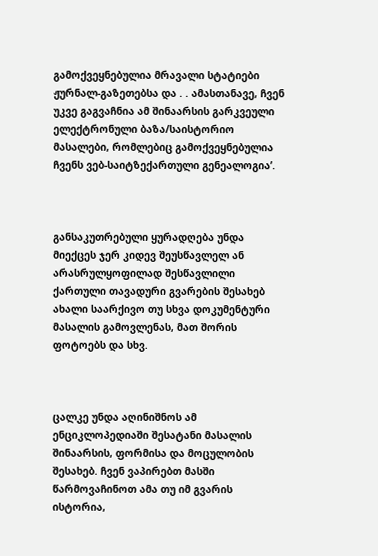გამოქვეყნებულია მრავალი სტატიები ჟურნალ-გაზეთებსა და . . ამასთანავე, ჩვენ უკვე გაგვაჩნია ამ შინაარსის გარკვეული ელექტრონული ბაზა/საისტორიო მასალები, რომლებიც გამოქვეყნებულია ჩვენს ვებ-საიტზექართული გენეალოგია’.



განსაკუთრებული ყურადღება უნდა მიექცეს ჯერ კიდევ შეუსწავლელ ან არასრულყოფილად შესწავლილი ქართული თავადური გვარების შესახებ ახალი საარქივო თუ სხვა დოკუმენტური მასალის გამოვლენას, მათ შორის ფოტოებს და სხვ.



ცალკე უნდა აღინიშნოს ამ ენციკლოპედიაში შესატანი მასალის შინაარსის, ფორმისა და მოცულობის შესახებ. ჩვენ ვაპირებთ მასში წარმოვაჩინოთ ამა თუ იმ გვარის ისტორია,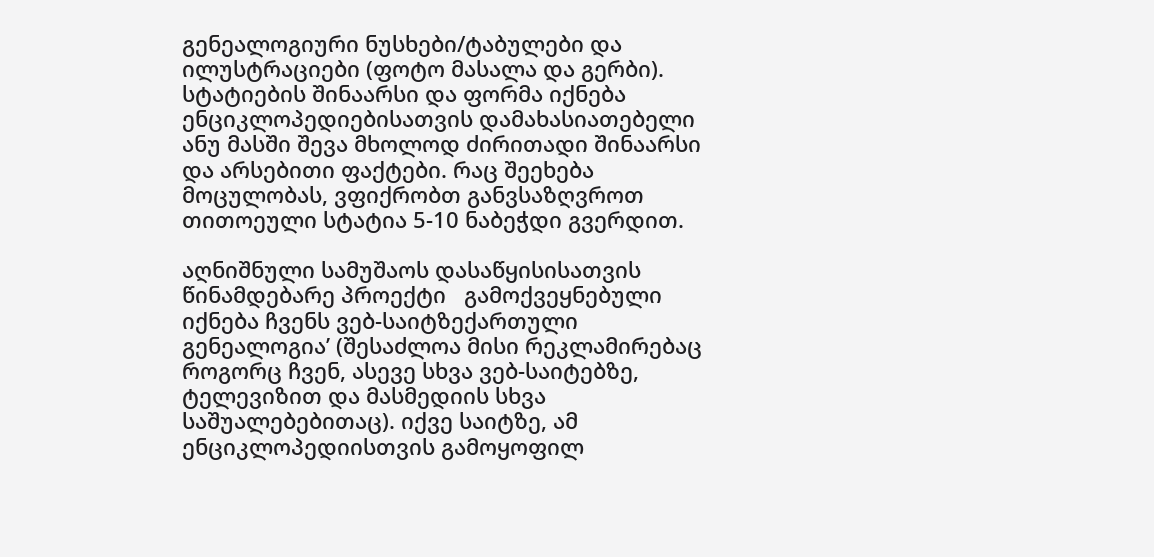გენეალოგიური ნუსხები/ტაბულები და ილუსტრაციები (ფოტო მასალა და გერბი). სტატიების შინაარსი და ფორმა იქნება ენციკლოპედიებისათვის დამახასიათებელი ანუ მასში შევა მხოლოდ ძირითადი შინაარსი და არსებითი ფაქტები. რაც შეეხება მოცულობას, ვფიქრობთ განვსაზღვროთ თითოეული სტატია 5-10 ნაბეჭდი გვერდით.

აღნიშნული სამუშაოს დასაწყისისათვის წინამდებარე პროექტი   გამოქვეყნებული იქნება ჩვენს ვებ-საიტზექართული გენეალოგია’ (შესაძლოა მისი რეკლამირებაც როგორც ჩვენ, ასევე სხვა ვებ-საიტებზე, ტელევიზით და მასმედიის სხვა საშუალებებითაც). იქვე საიტზე, ამ ენციკლოპედიისთვის გამოყოფილ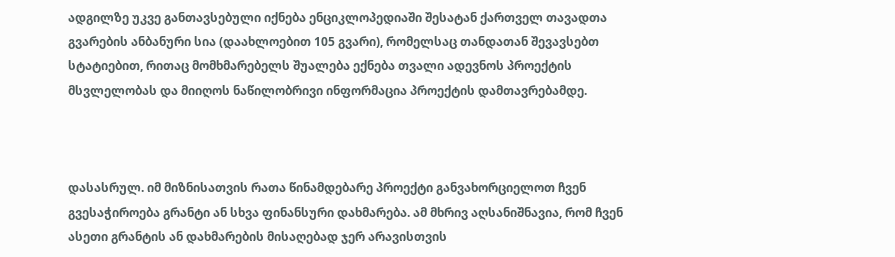ადგილზე უკვე განთავსებული იქნება ენციკლოპედიაში შესატან ქართველ თავადთა გვარების ანბანური სია (დაახლოებით 105 გვარი), რომელსაც თანდათან შევავსებთ სტატიებით, რითაც მომხმარებელს შუალება ექნება თვალი ადევნოს პროექტის მსვლელობას და მიიღოს ნაწილობრივი ინფორმაცია პროექტის დამთავრებამდე.



დასასრულ. იმ მიზნისათვის რათა წინამდებარე პროექტი განვახორციელოთ ჩვენ გვესაჭიროება გრანტი ან სხვა ფინანსური დახმარება. ამ მხრივ აღსანიშნავია, რომ ჩვენ ასეთი გრანტის ან დახმარების მისაღებად ჯერ არავისთვის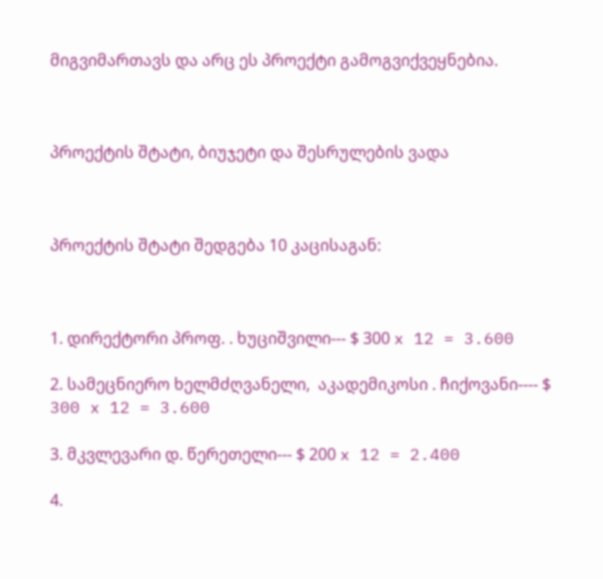მიგვიმართავს და არც ეს პროექტი გამოგვიქვეყნებია.



პროექტის შტატი, ბიუჯეტი და შესრულების ვადა



პროექტის შტატი შედგება 10 კაცისაგან:



1. დირექტორი პროფ. . ხუციშვილი--- $ 300 x 12 = 3.600

2. სამეცნიერო ხელმძღვანელი,  აკადემიკოსი . ჩიქოვანი---- $ 300 x 12 = 3.600

3. მკვლევარი დ. წერეთელი--- $ 200 x 12 = 2.400

4.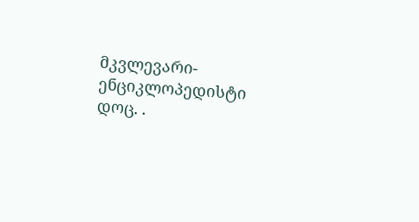მკვლევარი-ენციკლოპედისტი დოც. .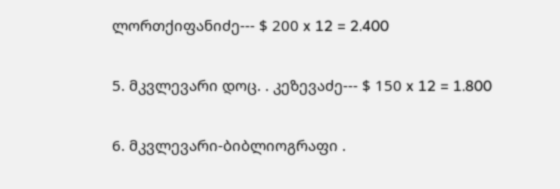ლორთქიფანიძე--- $ 200 x 12 = 2.400

5. მკვლევარი დოც. . კეზევაძე--- $ 150 x 12 = 1.800

6. მკვლევარი-ბიბლიოგრაფი .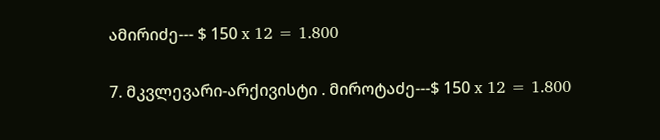ამირიძე--- $ 150 x 12 = 1.800

7. მკვლევარი-არქივისტი . მიროტაძე---$ 150 x 12 = 1.800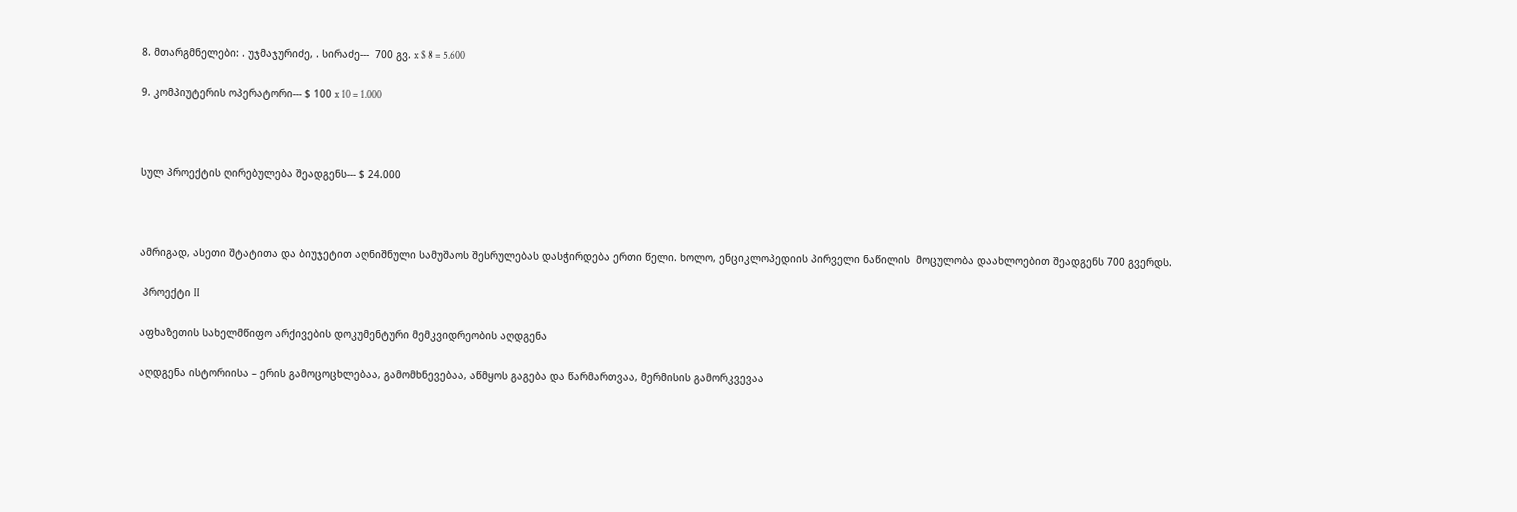8. მთარგმნელები: . უჯმაჯურიძე, . სირაძე---  700 გვ. x $ 8 = 5.600

9. კომპიუტერის ოპერატორი--- $ 100 x 10 = 1.000



სულ პროექტის ღირებულება შეადგენს--- $ 24.000



ამრიგად, ასეთი შტატითა და ბიუჯეტით აღნიშნული სამუშაოს შესრულებას დასჭირდება ერთი წელი. ხოლო, ენციკლოპედიის პირველი ნაწილის  მოცულობა დაახლოებით შეადგენს 700 გვერდს.

 პროექტი II

აფხაზეთის სახელმწიფო არქივების დოკუმენტური მემკვიდრეობის აღდგენა

აღდგენა ისტორიისა – ერის გამოცოცხლებაა, გამომხნევებაა, აწმყოს გაგება და წარმართვაა, მერმისის გამორკვევაა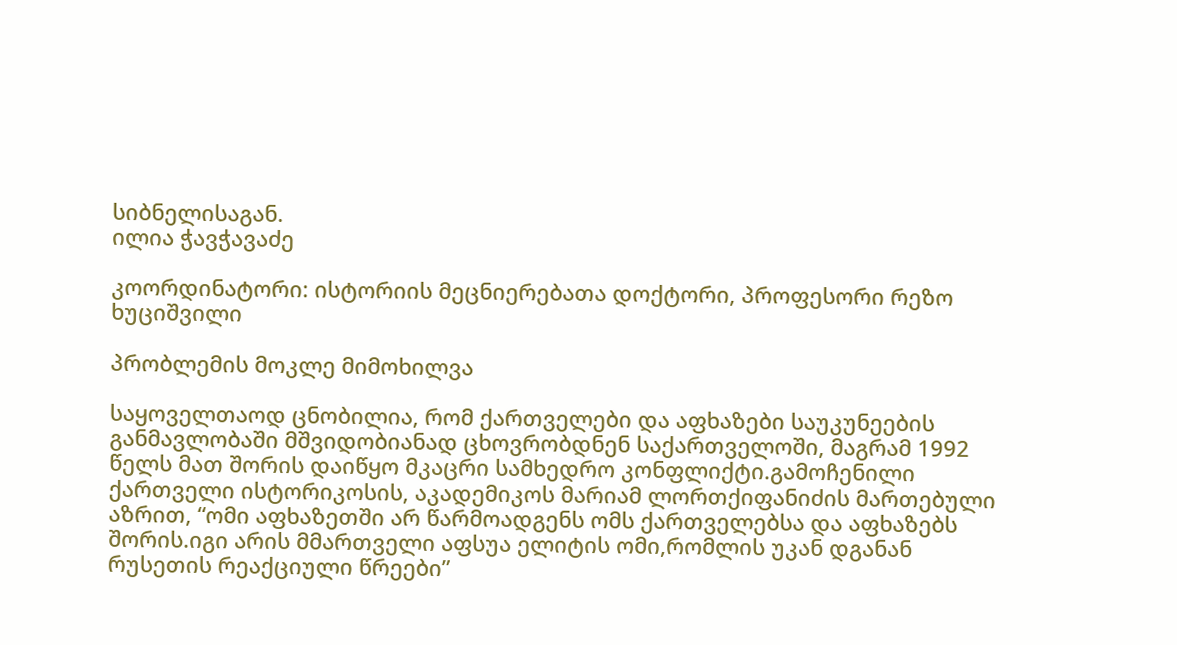სიბნელისაგან.
ილია ჭავჭავაძე

კოორდინატორი: ისტორიის მეცნიერებათა დოქტორი, პროფესორი რეზო ხუციშვილი

პრობლემის მოკლე მიმოხილვა

საყოველთაოდ ცნობილია, რომ ქართველები და აფხაზები საუკუნეების განმავლობაში მშვიდობიანად ცხოვრობდნენ საქართველოში, მაგრამ 1992 წელს მათ შორის დაიწყო მკაცრი სამხედრო კონფლიქტი.გამოჩენილი ქართველი ისტორიკოსის, აკადემიკოს მარიამ ლორთქიფანიძის მართებული აზრით, “ომი აფხაზეთში არ წარმოადგენს ომს ქართველებსა და აფხაზებს შორის.იგი არის მმართველი აფსუა ელიტის ომი,რომლის უკან დგანან რუსეთის რეაქციული წრეები”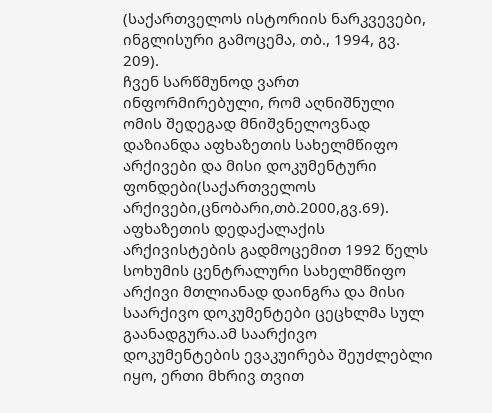(საქართველოს ისტორიის ნარკვევები, ინგლისური გამოცემა, თბ., 1994, გვ. 209).
ჩვენ სარწმუნოდ ვართ ინფორმირებული, რომ აღნიშნული ომის შედეგად მნიშვნელოვნად დაზიანდა აფხაზეთის სახელმწიფო არქივები და მისი დოკუმენტური ფონდები(საქართველოს არქივები,ცნობარი,თბ.2000,გვ.69). აფხაზეთის დედაქალაქის არქივისტების გადმოცემით 1992 წელს სოხუმის ცენტრალური სახელმწიფო არქივი მთლიანად დაინგრა და მისი საარქივო დოკუმენტები ცეცხლმა სულ გაანადგურა.ამ საარქივო დოკუმენტების ევაკუირება შეუძლებლი იყო, ერთი მხრივ თვით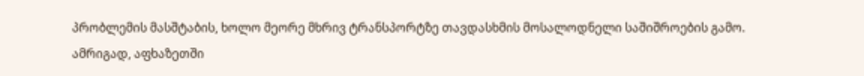პრობლემის მასშტაბის, ხოლო მეორე მხრივ ტრანსპორტზე თავდასხმის მოსალოდნელი საშიშროების გამო.
ამრიგად, აფხაზეთში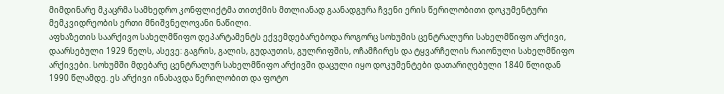მიმდინარე მკაცრმა სამხედრო კონფლიქტმა თითქმის მთლიანად გაანადგურა ჩვენი ერის წერილობითი დოკუმენტური მემკვიდრეობის ერთი მნიშვნელოვანი ნაწილი.
აფხაზეთის საარქივო სახელმწიფო დეპარტამენტს ექვემდებარებოდა როგორც სოხუმის ცენტრალური სახელმწიფო არქივი, დაარსებული 1929 წელს, ასევე: გაგრის, გალის, გუდაუთის, გულრიფშის, ოჩამჩირეს და ტყვარჩელის რაიონული სახელმწიფო არქივები. სოხუმში მდებარე ცენტრალურ სახელმწიფო არქივში დაცული იყო დოკუმენტები დათარიღებული 1840 წლიდან 1990 წლამდე. ეს არქივი ინახავდა წერილობით და ფოტო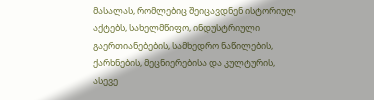მასალას, რომლებიც შეიცავდნენ ისტორიულ აქტებს, სახელმწიფო, ინდუსტრიული გაერთიანებების, სამხედრო ნაწილების, ქარხნების, მეცნიერებისა და კულტურის, ასევე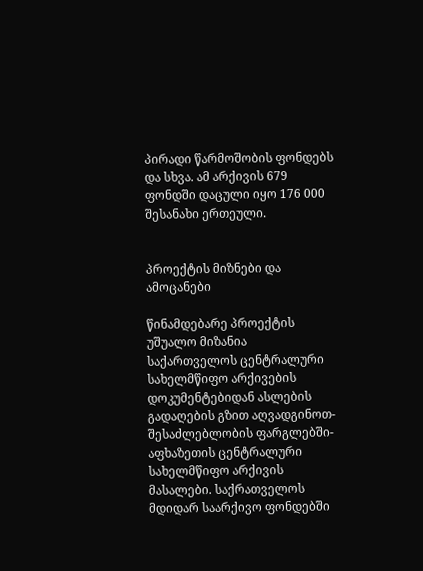პირადი წარმოშობის ფონდებს და სხვა. ამ არქივის 679 ფონდში დაცული იყო 176 000 შესანახი ერთეული.


პროექტის მიზნები და ამოცანები

წინამდებარე პროექტის უშუალო მიზანია საქართველოს ცენტრალური სახელმწიფო არქივების დოკუმენტებიდან ასლების გადაღების გზით აღვადგინოთ-შესაძლებლობის ფარგლებში- აფხაზეთის ცენტრალური სახელმწიფო არქივის მასალები. საქრათველოს მდიდარ საარქივო ფონდებში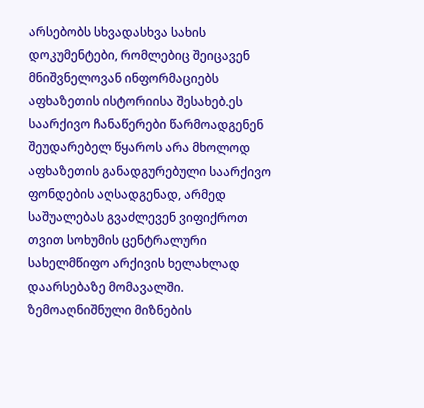არსებობს სხვადასხვა სახის დოკუმენტები, რომლებიც შეიცავენ მნიშვნელოვან ინფორმაციებს აფხაზეთის ისტორიისა შესახებ.ეს საარქივო ჩანაწერები წარმოადგენენ შეუდარებელ წყაროს არა მხოლოდ აფხაზეთის განადგურებული საარქივო ფონდების აღსადგენად, არმედ საშუალებას გვაძლევენ ვიფიქროთ თვით სოხუმის ცენტრალური სახელმწიფო არქივის ხელახლად დაარსებაზე მომავალში.
ზემოაღნიშნული მიზნების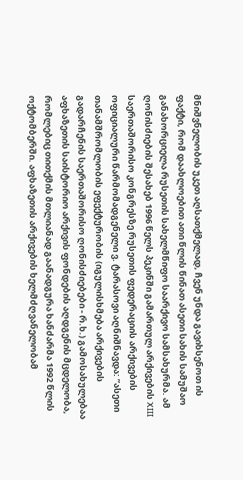მნიშვნელობის უკეთ აღსათქმელად, ჩვენ უნდა გავიხსენოთ ის ფაქტი, რომ დაახლოებით ათი წლის წინათ ასეთი სახის სამუშაო განახორციელა რუსეთის სახელმწიფო საარქივო სამსახურმა. ამ ღონისძიების შესახებ 1996 წელს პეკინში გამართულ არქივების XIII საერთაშორისო კონგრესზე რუსეთის ფედერაციის არქივების ოფიციალური წარმომადგენელი ვ. ტარასოვი აღნიშნავდა: ”ასეთი თანამშრომლობის ეფექტურობის (იგულისხმება არქივების გადარჩენის საერთაშორისო ღონისძიებები - რ.ხ.) გამოსახულებაა აფხაზეთის საისტორიო არქივის ფონდების აღდგენის მცდელობა, რომლებიც თითქმის მთლიანად გაანადგურა ხანძარმა 1992 წლის ოქტომბერში. აფხაზეთის არქივების ხელმძღვანელობამ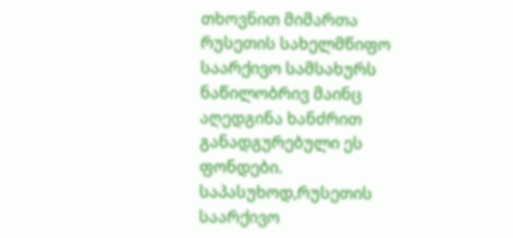თხოვნით მიმართა რუსეთის სახელმწიფო საარქივო სამსახურს ნაწილობრივ მაინც აღედგინა ხანძრით განადგურებული ეს ფონდები. საპასუხოდ,რუსეთის საარქივო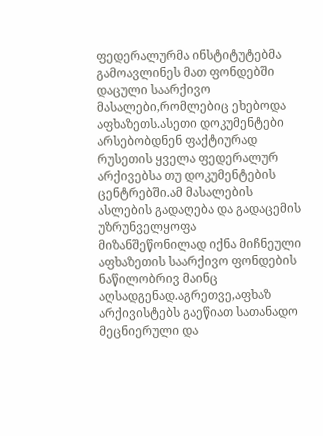ფედერალურმა ინსტიტუტებმა გამოავლინეს მათ ფონდებში დაცული საარქივო მასალები,რომლებიც ეხებოდა აფხაზეთს.ასეთი დოკუმენტები არსებობდნენ ფაქტიურად რუსეთის ყველა ფედერალურ არქივებსა თუ დოკუმენტების ცენტრებში.ამ მასალების ასლების გადაღება და გადაცემის უზრუნველყოფა მიზანშეწონილად იქნა მიჩნეული აფხაზეთის საარქივო ფონდების ნაწილობრივ მაინც აღსადგენად.აგრეთვე,აფხაზ არქივისტებს გაეწიათ სათანადო მეცნიერული და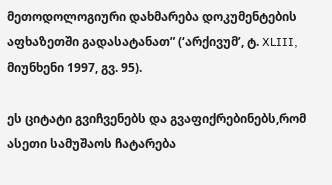მეთოდოლოგიური დახმარება დოკუმენტების აფხაზეთში გადასატანათ” (‘არქივუმ’, ტ. XLIII, მიუნხენი 1997, გვ. 95).

ეს ციტატი გვიჩვენებს და გვაფიქრებინებს,რომ ასეთი სამუშაოს ჩატარება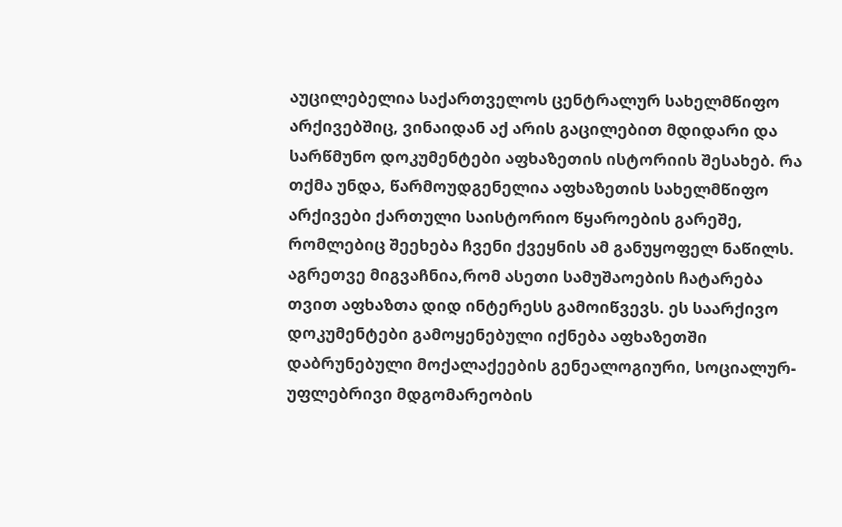აუცილებელია საქართველოს ცენტრალურ სახელმწიფო არქივებშიც, ვინაიდან აქ არის გაცილებით მდიდარი და სარწმუნო დოკუმენტები აფხაზეთის ისტორიის შესახებ. რა თქმა უნდა, წარმოუდგენელია აფხაზეთის სახელმწიფო არქივები ქართული საისტორიო წყაროების გარეშე, რომლებიც შეეხება ჩვენი ქვეყნის ამ განუყოფელ ნაწილს. აგრეთვე მიგვაჩნია,რომ ასეთი სამუშაოების ჩატარება თვით აფხაზთა დიდ ინტერესს გამოიწვევს. ეს საარქივო დოკუმენტები გამოყენებული იქნება აფხაზეთში დაბრუნებული მოქალაქეების გენეალოგიური, სოციალურ-უფლებრივი მდგომარეობის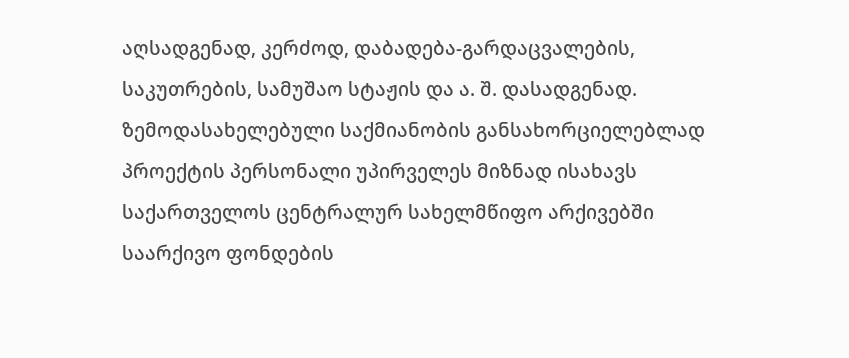აღსადგენად, კერძოდ, დაბადება-გარდაცვალების, საკუთრების, სამუშაო სტაჟის და ა. შ. დასადგენად.
ზემოდასახელებული საქმიანობის განსახორციელებლად პროექტის პერსონალი უპირველეს მიზნად ისახავს საქართველოს ცენტრალურ სახელმწიფო არქივებში საარქივო ფონდების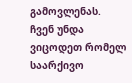გამოვლენას. ჩვენ უნდა ვიცოდეთ რომელ საარქივო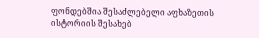ფონდებშია შესაძლებელი აფხაზეთის ისტორიის შესახებ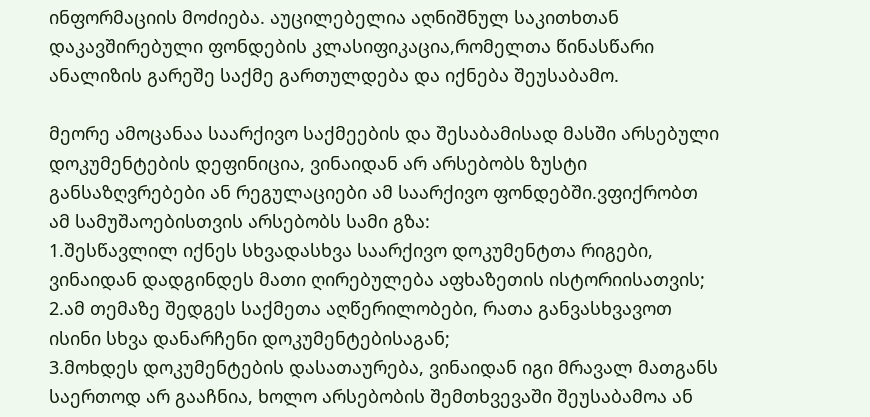ინფორმაციის მოძიება. აუცილებელია აღნიშნულ საკითხთან დაკავშირებული ფონდების კლასიფიკაცია,რომელთა წინასწარი ანალიზის გარეშე საქმე გართულდება და იქნება შეუსაბამო.

მეორე ამოცანაა საარქივო საქმეების და შესაბამისად მასში არსებული დოკუმენტების დეფინიცია, ვინაიდან არ არსებობს ზუსტი განსაზღვრებები ან რეგულაციები ამ საარქივო ფონდებში.ვფიქრობთ ამ სამუშაოებისთვის არსებობს სამი გზა:
1.შესწავლილ იქნეს სხვადასხვა საარქივო დოკუმენტთა რიგები, ვინაიდან დადგინდეს მათი ღირებულება აფხაზეთის ისტორიისათვის;
2.ამ თემაზე შედგეს საქმეთა აღწერილობები, რათა განვასხვავოთ ისინი სხვა დანარჩენი დოკუმენტებისაგან;
3.მოხდეს დოკუმენტების დასათაურება, ვინაიდან იგი მრავალ მათგანს საერთოდ არ გააჩნია, ხოლო არსებობის შემთხვევაში შეუსაბამოა ან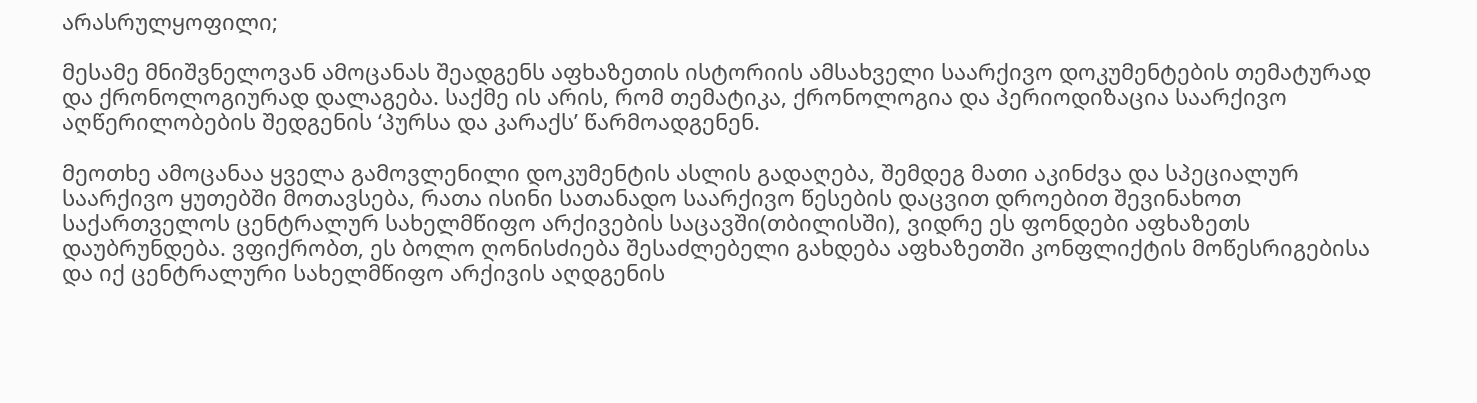არასრულყოფილი;

მესამე მნიშვნელოვან ამოცანას შეადგენს აფხაზეთის ისტორიის ამსახველი საარქივო დოკუმენტების თემატურად და ქრონოლოგიურად დალაგება. საქმე ის არის, რომ თემატიკა, ქრონოლოგია და პერიოდიზაცია საარქივო აღწერილობების შედგენის ‘პურსა და კარაქს’ წარმოადგენენ.

მეოთხე ამოცანაა ყველა გამოვლენილი დოკუმენტის ასლის გადაღება, შემდეგ მათი აკინძვა და სპეციალურ საარქივო ყუთებში მოთავსება, რათა ისინი სათანადო საარქივო წესების დაცვით დროებით შევინახოთ საქართველოს ცენტრალურ სახელმწიფო არქივების საცავში(თბილისში), ვიდრე ეს ფონდები აფხაზეთს დაუბრუნდება. ვფიქრობთ, ეს ბოლო ღონისძიება შესაძლებელი გახდება აფხაზეთში კონფლიქტის მოწესრიგებისა და იქ ცენტრალური სახელმწიფო არქივის აღდგენის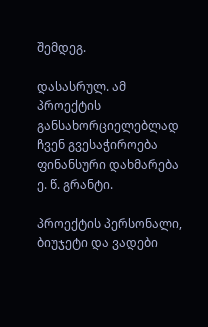შემდეგ.

დასასრულ. ამ პროექტის განსახორციელებლად ჩვენ გვესაჭიროება ფინანსური დახმარება ე. წ. გრანტი.

პროექტის პერსონალი, ბიუჯეტი და ვადები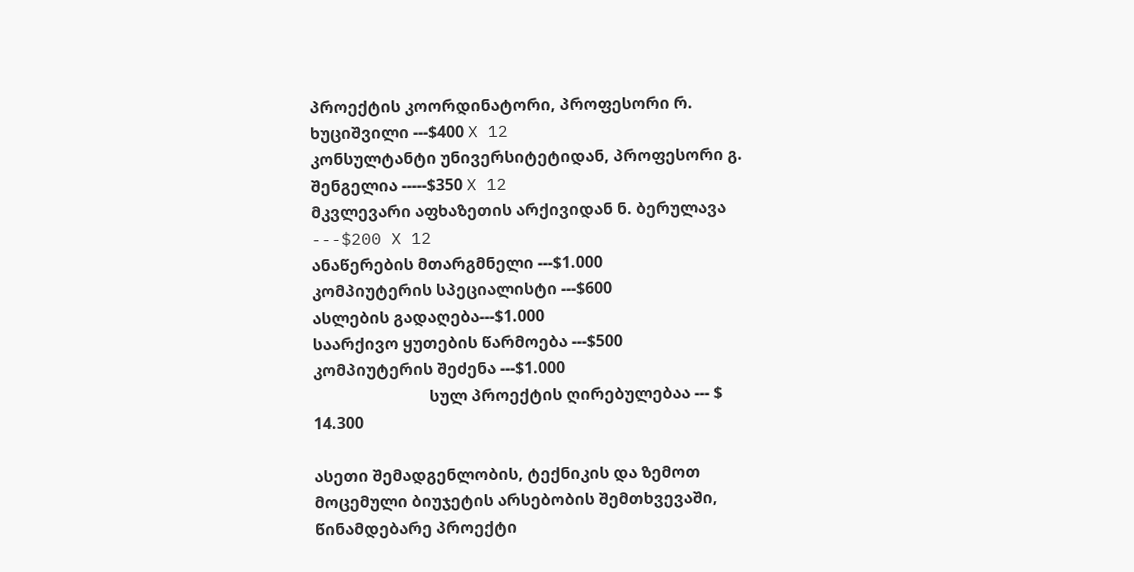პროექტის კოორდინატორი, პროფესორი რ. ხუციშვილი ---$400 X 12
კონსულტანტი უნივერსიტეტიდან, პროფესორი გ. შენგელია -----$350 X 12
მკვლევარი აფხაზეთის არქივიდან ნ. ბერულავა ---$200 X 12
ანაწერების მთარგმნელი ---$1.000
კომპიუტერის სპეციალისტი ---$600
ასლების გადაღება---$1.000
საარქივო ყუთების წარმოება ---$500
კომპიუტერის შეძენა ---$1.000
                             სულ პროექტის ღირებულებაა --- $ 14.300

ასეთი შემადგენლობის, ტექნიკის და ზემოთ მოცემული ბიუჯეტის არსებობის შემთხვევაში, წინამდებარე პროექტი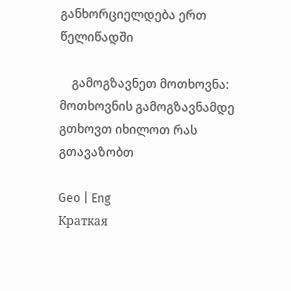განხორციელდება ერთ წელიწადში

    გამოგზავნეთ მოთხოვნა:   მოთხოვნის გამოგზავნამდე გთხოვთ იხილოთ რას გთავაზობთ

Geo | Eng
Краткая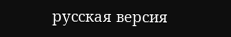русская версия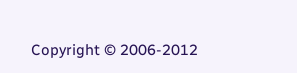Copyright © 2006-2012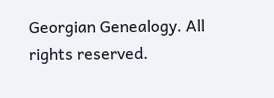Georgian Genealogy. All rights reserved.